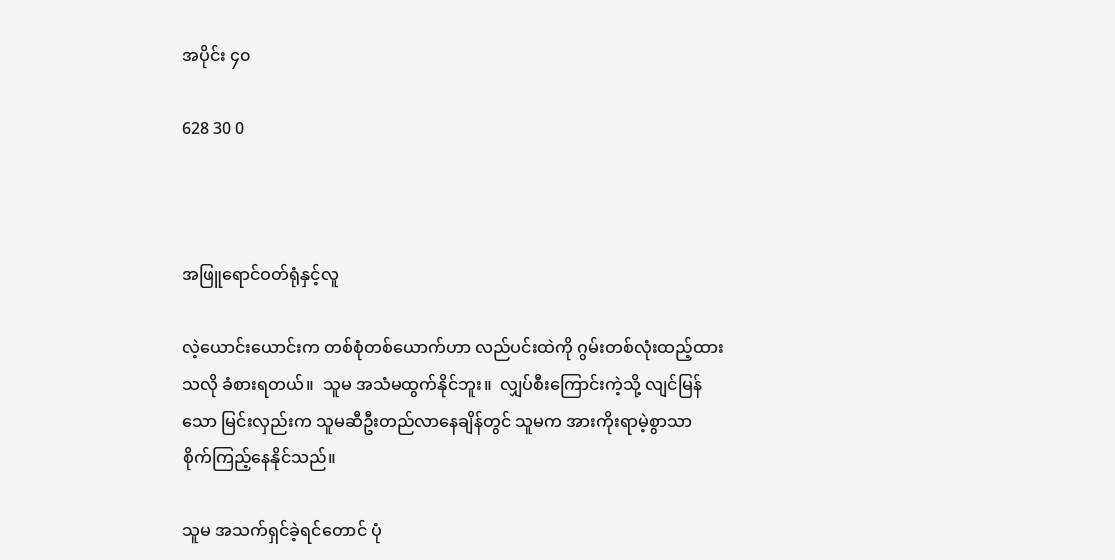အပိုင်း ၄၀

628 30 0



အဖြူရောင်ဝတ်ရုံနှင့်လူ

လဲ့ယောင်းယောင်းက တစ်စုံတစ်ယောက်ဟာ လည်ပင်းထဲကို ဂွမ်းတစ်လုံးထည့်ထားသလို ခံစားရတယ်။  သူမ အသံမထွက်နိုင်ဘူး။  လျှပ်စီးကြောင်းကဲ့သို့ လျင်မြန်သော မြင်းလှည်းက သူမဆီဦးတည်လာနေချိန်တွင် သူမက အားကိုးရာမဲ့စွာသာ စိုက်ကြည့်နေနိုင်သည်။

သူမ အသက်ရှင်ခဲ့ရင်တောင် ပုံ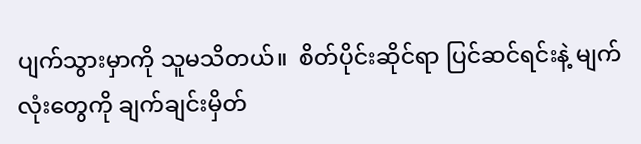ပျက်သွားမှာကို သူမသိတယ်။  စိတ်ပိုင်းဆိုင်ရာ ပြင်ဆင်ရင်းနဲ့ မျက်လုံးတွေကို ချက်ချင်းမှိတ်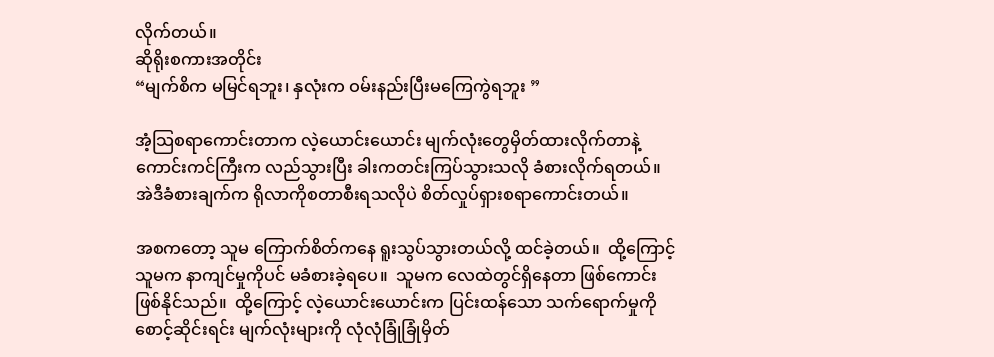လိုက်တယ်။
ဆိုရိုးစကားအတိုင်း
“မျက်စိက မမြင်ရဘူး၊ နှလုံးက ဝမ်းနည်းပြီးမကြေကွဲရဘူး ”

အံ့သြစရာကောင်းတာက လဲ့ယောင်းယောင်း မျက်လုံးတွေမှိတ်ထားလိုက်တာနဲ့ ကောင်းကင်ကြီးက လည်သွားပြီး ခါးကတင်းကြပ်သွားသလို ခံစားလိုက်ရတယ်။  အဲဒီခံစားချက်က ရိုလာကိုစတာစီးရသလိုပဲ စိတ်လှုပ်ရှားစရာကောင်းတယ်။

အစကတော့ သူမ ကြောက်စိတ်ကနေ ရူးသွပ်သွားတယ်လို့ ထင်ခဲ့တယ်။  ထို့ကြောင့် သူမက နာကျင်မှုကိုပင် မခံစားခဲ့ရပေ။  သူမက လေထဲတွင်ရှိနေတာ ဖြစ်ကောင်းဖြစ်နိုင်သည်။  ထို့ကြောင့် လဲ့ယောင်းယောင်းက ပြင်းထန်သော သက်ရောက်မှုကို စောင့်ဆိုင်းရင်း မျက်လုံးများကို လုံလုံခြုံခြုံမှိတ်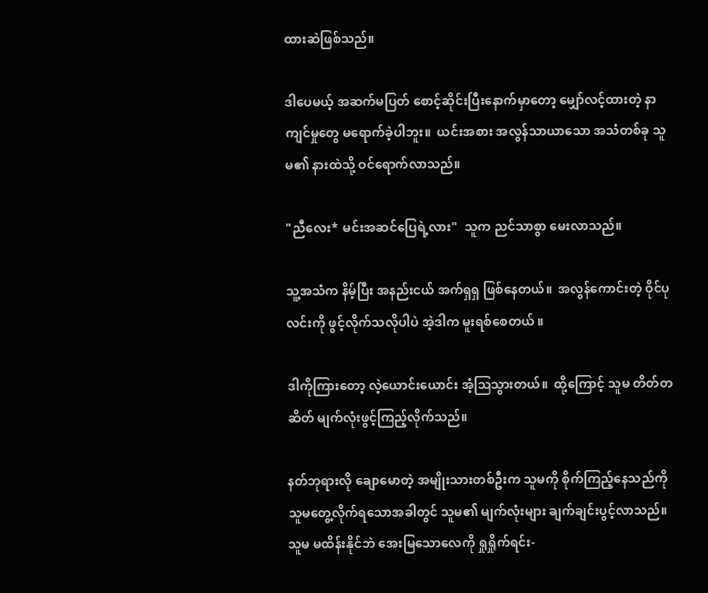ထားဆဲဖြစ်သည်။

ဒါပေမယ့် အဆက်မပြတ် စောင့်ဆိုင်းပြီးနောက်မှာတော့ မျှော်လင့်ထားတဲ့ နာကျင်မှုတွေ မရောက်ခဲ့ပါဘူး။  ယင်းအစား အလွန်သာယာသော အသံတစ်ခု သူမ၏ နားထဲသို့ ဝင်ရောက်လာသည်။

"ညီလေး* မင်းအဆင်ပြေရဲ့လား"  သူက ညင်သာစွာ မေးလာသည်။

သူ့အသံက နိမ့်ပြီး အနည်းငယ် အက်ရှရှ ဖြစ်နေတယ်။  အလွန်ကောင်းတဲ့ ဝိုင်ပုလင်းကို ဖွင့်လိုက်သလိုပါပဲ အဲ့ဒါက မူးရစ်စေတယ် ။

ဒါကိုကြားတော့ လဲ့ယောင်းယောင်း အံ့သြသွားတယ်။  ထို့ကြောင့် သူမ တိတ်တဆိတ် မျက်လုံးဖွင့်ကြည့်လိုက်သည်။

နတ်ဘုရားလို ချောမောတဲ့ အမျိုးသားတစ်ဦးက သူမကို စိုက်ကြည့်နေသည်ကို သူမတွေ့လိုက်ရသောအခါတွင် သူမ၏ မျက်လုံးများ ချက်ချင်းပွင့်လာသည်။  သူမ မထိန်းနိုင်ဘဲ အေးမြသောလေကို ရှုရှိုက်ရင်း-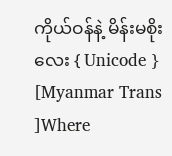ကိုယ်ဝန်နဲ့ မိန်းမစိုးလေး { Unicode } [Myanmar Trans ]Where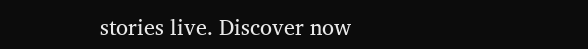stories live. Discover now